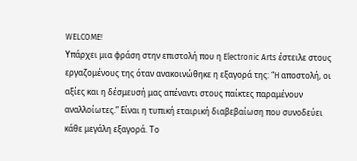WELCOME!
Υπάρχει μια φράση στην επιστολή που η Electronic Arts έστειλε στους εργαζομένους της όταν ανακοινώθηκε η εξαγορά της: “H αποστολή, οι αξίες και η δέσμευσή μας απέναντι στους παίκτες παραμένουν αναλλοίωτες.” Είναι η τυπική εταιρική διαβεβαίωση που συνοδεύει κάθε μεγάλη εξαγορά. Το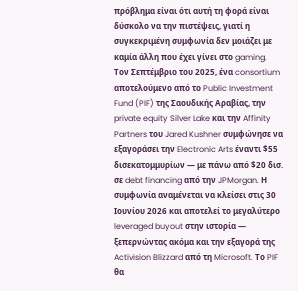πρόβλημα είναι ότι αυτή τη φορά είναι δύσκολο να την πιστέψεις, γιατί η συγκεκριμένη συμφωνία δεν μοιάζει με καμία άλλη που έχει γίνει στο gaming.
Τον Σεπτέμβριο του 2025, ένα consortium αποτελούμενο από το Public Investment Fund (PIF) της Σαουδικής Αραβίας, την private equity Silver Lake και την Affinity Partners του Jared Kushner συμφώνησε να εξαγοράσει την Electronic Arts έναντι $55 δισεκατομμυρίων — με πάνω από $20 δισ. σε debt financing από την JPMorgan. Η συμφωνία αναμένεται να κλείσει στις 30 Ιουνίου 2026 και αποτελεί το μεγαλύτερο leveraged buyout στην ιστορία — ξεπερνώντας ακόμα και την εξαγορά της Activision Blizzard από τη Microsoft. Το PIF θα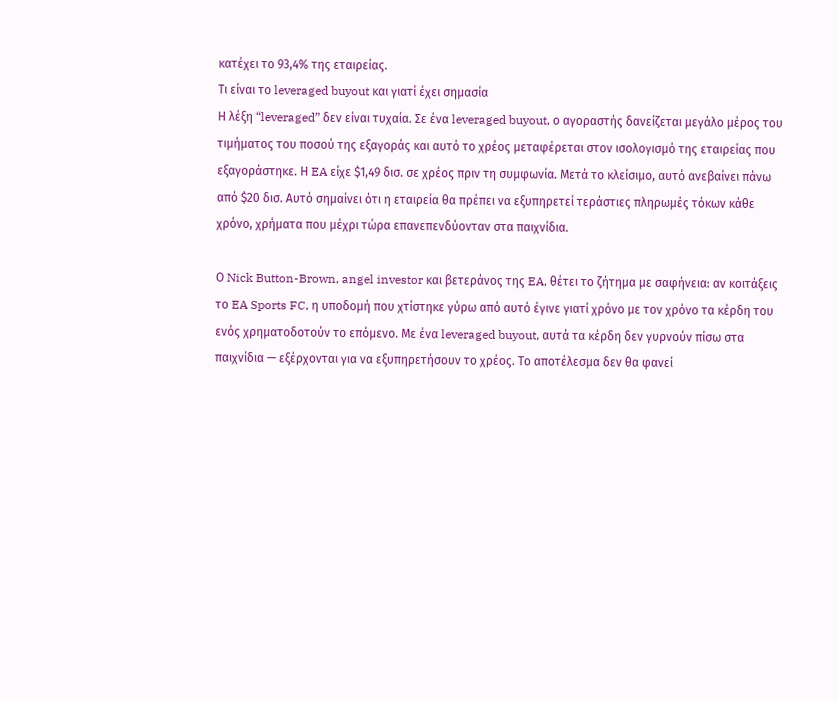κατέχει το 93,4% της εταιρείας.
Τι είναι το leveraged buyout και γιατί έχει σημασία
Η λέξη “leveraged” δεν είναι τυχαία. Σε ένα leveraged buyout, ο αγοραστής δανείζεται μεγάλο μέρος του τιμήματος του ποσού της εξαγοράς και αυτό το χρέος μεταφέρεται στον ισολογισμό της εταιρείας που εξαγοράστηκε. Η EA είχε $1,49 δισ. σε χρέος πριν τη συμφωνία. Μετά το κλείσιμο, αυτό ανεβαίνει πάνω από $20 δισ. Αυτό σημαίνει ότι η εταιρεία θα πρέπει να εξυπηρετεί τεράστιες πληρωμές τόκων κάθε χρόνο, χρήματα που μέχρι τώρα επανεπενδύονταν στα παιχνίδια.

Ο Nick Button-Brown, angel investor και βετεράνος της EA, θέτει το ζήτημα με σαφήνεια: αν κοιτάξεις το EA Sports FC, η υποδομή που χτίστηκε γύρω από αυτό έγινε γιατί χρόνο με τον χρόνο τα κέρδη του ενός χρηματοδοτούν το επόμενο. Με ένα leveraged buyout, αυτά τα κέρδη δεν γυρνούν πίσω στα παιχνίδια — εξέρχονται για να εξυπηρετήσουν το χρέος. Το αποτέλεσμα δεν θα φανεί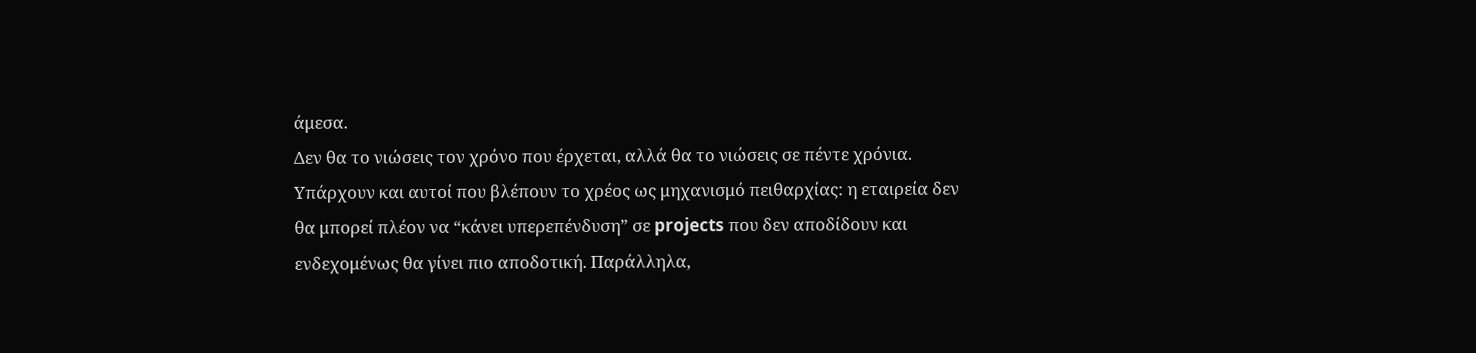άμεσα.
Δεν θα το νιώσεις τον χρόνο που έρχεται, αλλά θα το νιώσεις σε πέντε χρόνια.
Υπάρχουν και αυτοί που βλέπουν το χρέος ως μηχανισμό πειθαρχίας: η εταιρεία δεν θα μπορεί πλέον να “κάνει υπερεπένδυση” σε projects που δεν αποδίδουν και ενδεχομένως θα γίνει πιο αποδοτική. Παράλληλα,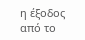η έξοδος από το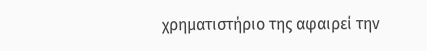χρηματιστήριο της αφαιρεί την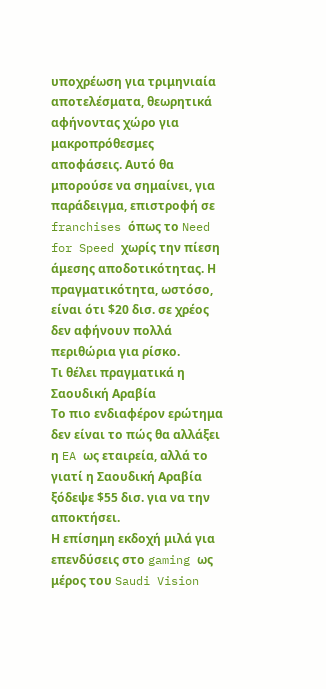υποχρέωση για τριμηνιαία αποτελέσματα, θεωρητικά αφήνοντας χώρο για μακροπρόθεσμες αποφάσεις. Αυτό θα μπορούσε να σημαίνει, για παράδειγμα, επιστροφή σε franchises όπως το Need for Speed χωρίς την πίεση άμεσης αποδοτικότητας. Η πραγματικότητα, ωστόσο, είναι ότι $20 δισ. σε χρέος δεν αφήνουν πολλά περιθώρια για ρίσκο.
Τι θέλει πραγματικά η Σαουδική Αραβία
Το πιο ενδιαφέρον ερώτημα δεν είναι το πώς θα αλλάξει η EA ως εταιρεία, αλλά το γιατί η Σαουδική Αραβία ξόδεψε $55 δισ. για να την αποκτήσει.
Η επίσημη εκδοχή μιλά για επενδύσεις στο gaming ως μέρος του Saudi Vision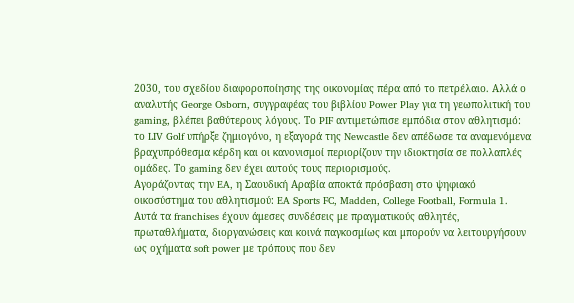2030, του σχεδίου διαφοροποίησης της οικονομίας πέρα από το πετρέλαιο. Αλλά ο αναλυτής George Osborn, συγγραφέας του βιβλίου Power Play για τη γεωπολιτική του gaming, βλέπει βαθύτερους λόγους. Το PIF αντιμετώπισε εμπόδια στον αθλητισμό: το LIV Golf υπήρξε ζημιογόνο, η εξαγορά της Newcastle δεν απέδωσε τα αναμενόμενα βραχυπρόθεσμα κέρδη και οι κανονισμοί περιορίζουν την ιδιοκτησία σε πολλαπλές ομάδες. Το gaming δεν έχει αυτούς τους περιορισμούς.
Αγοράζοντας την EA, η Σαουδική Αραβία αποκτά πρόσβαση στο ψηφιακό οικοσύστημα του αθλητισμού: EA Sports FC, Madden, College Football, Formula 1. Αυτά τα franchises έχουν άμεσες συνδέσεις με πραγματικούς αθλητές, πρωταθλήματα, διοργανώσεις και κοινά παγκοσμίως και μπορούν να λειτουργήσουν ως οχήματα soft power με τρόπους που δεν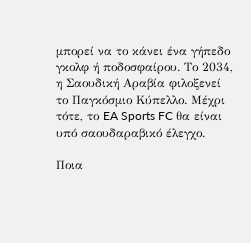μπορεί να το κάνει ένα γήπεδο γκολφ ή ποδοσφαίρου. Το 2034, η Σαουδική Αραβία φιλοξενεί το Παγκόσμιο Κύπελλο. Μέχρι τότε, το EA Sports FC θα είναι υπό σαουδαραβικό έλεγχο.

Ποια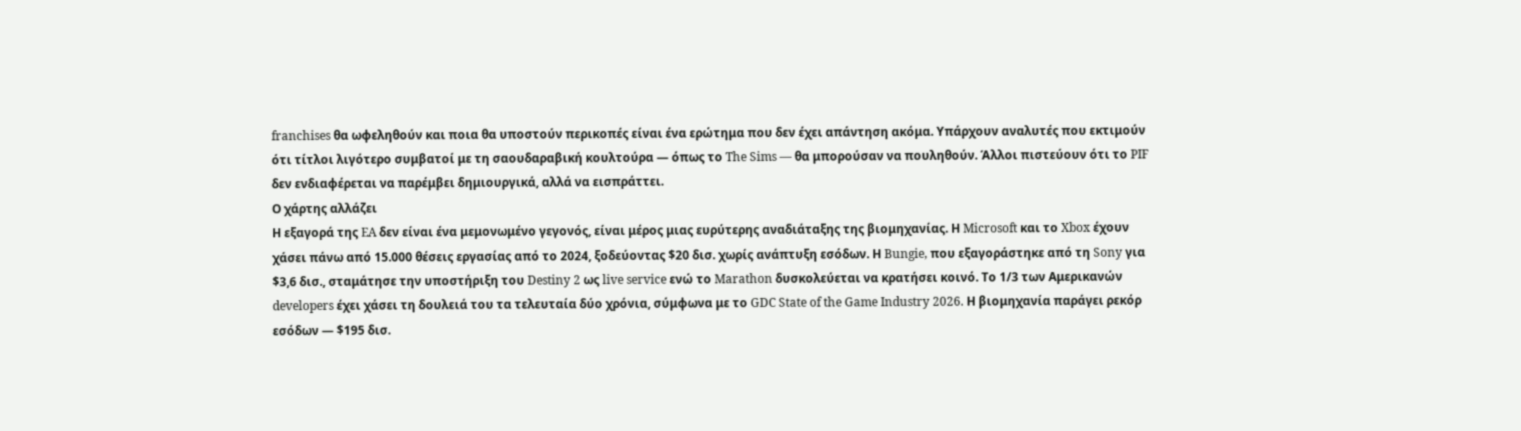franchises θα ωφεληθούν και ποια θα υποστούν περικοπές είναι ένα ερώτημα που δεν έχει απάντηση ακόμα. Υπάρχουν αναλυτές που εκτιμούν ότι τίτλοι λιγότερο συμβατοί με τη σαουδαραβική κουλτούρα — όπως το The Sims — θα μπορούσαν να πουληθούν. Άλλοι πιστεύουν ότι το PIF δεν ενδιαφέρεται να παρέμβει δημιουργικά, αλλά να εισπράττει.
Ο χάρτης αλλάζει
Η εξαγορά της EA δεν είναι ένα μεμονωμένο γεγονός, είναι μέρος μιας ευρύτερης αναδιάταξης της βιομηχανίας. Η Microsoft και το Xbox έχουν χάσει πάνω από 15.000 θέσεις εργασίας από το 2024, ξοδεύοντας $20 δισ. χωρίς ανάπτυξη εσόδων. Η Bungie, που εξαγοράστηκε από τη Sony για $3,6 δισ., σταμάτησε την υποστήριξη του Destiny 2 ως live service ενώ το Marathon δυσκολεύεται να κρατήσει κοινό. Το 1/3 των Αμερικανών developers έχει χάσει τη δουλειά του τα τελευταία δύο χρόνια, σύμφωνα με το GDC State of the Game Industry 2026. Η βιομηχανία παράγει ρεκόρ εσόδων — $195 δισ.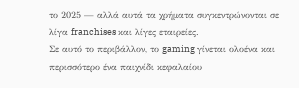το 2025 — αλλά αυτά τα χρήματα συγκεντρώνονται σε λίγα franchises και λίγες εταιρείες.
Σε αυτό το περιβάλλον, το gaming γίνεται ολοένα και περισσότερο ένα παιχνίδι κεφαλαίου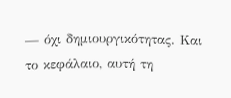— όχι δημιουργικότητας. Και το κεφάλαιο, αυτή τη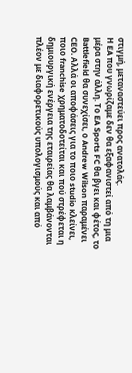στιγμή, μεταναστεύει προς ανατολάς.
Η EA που γνωρίζαμε δεν θα εξαφανιστεί από τη μια μέρα στην άλλη. Το EA Sports FC θα βγει και φέτος, το Battlefield θα συνεχίσει, ο Andrew Wilson παραμένει CEO. Αλλά οι αποφάσεις για το ποιο studio κλείνει, ποιο franchise χρηματοδοτείται και πού στρέφεται η δημιουργική ενέργεια της εταιρείας θα λαμβάνονται πλέον με διαφορετικούς υπολογισμούς και από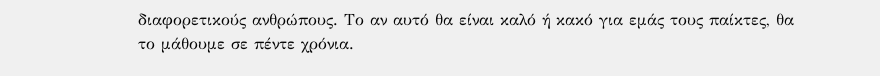διαφορετικούς ανθρώπους. Το αν αυτό θα είναι καλό ή κακό για εμάς τους παίκτες, θα το μάθουμε σε πέντε χρόνια.